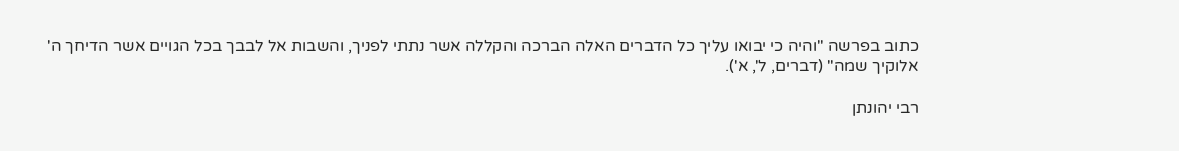כתוב בפרשה "והיה כי יבואו עליך כל הדברים האלה הברכה והקללה אשר נתתי לפניך, והשבות אל לבבך בכל הגויים אשר הדיחך ה' אלוקיך שמה" (דברים, ל', א').

רבי יהונתן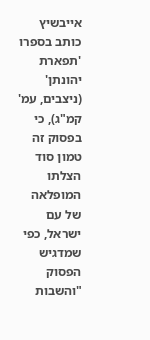אייבשיץ כותב בספרו 'תפארת יהונתן' (ניצבים, עמ' קמ"ג), כי בפסוק זה טמון סוד הצלתו המופלאה של עם ישראל, כפי שמדגיש הפסוק "והשבות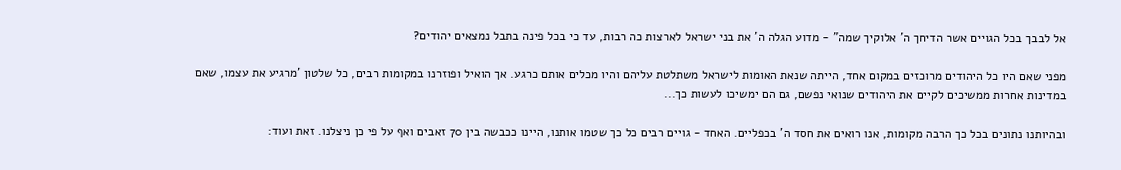אל לבבך בכל הגויים אשר הדיחך ה' אלוקיך שמה" - מדוע הגלה ה' את בני ישראל לארצות כה רבות, עד כי בכל פינה בתבל נמצאים יהודים?

מפני שאם היו כל היהודים מרוכזים במקום אחד, הייתה שנאת האומות לישראל משתלטת עליהם והיו מכלים אותם כרגע. אך הואיל ופוזרנו במקומות רבים, כל שלטון 'מרגיע את עצמו, שאם במדינות אחרות ממשיכים לקיים את היהודים שנואי נפשם, גם הם ימשיכו לעשות כך...

ובהיותנו נתונים בכל כך הרבה מקומות, אנו רואים את חסד ה' בכפליים. האחד - גויים רבים כל כך שטמו אותנו, היינו ככבשה בין 70 זאבים ואף על פי כן ניצלנו. זאת ועוד: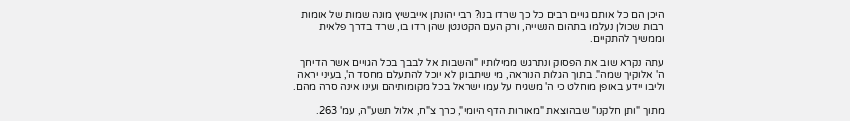היכן הם כל אותם גויים רבים כל כך שרדו בנו? רבי יהונתן אייבשיץ מונה שמות של אומות רבות שכולן נעלמו בתהום הנשייה, ורק העם הקטנטן שהן רדו בו, שרד בדרך פלאית וממשיך להתקיים.

עתה נקרא שוב את הפסוק ונתרגש ממילותיו "והשבות אל לבבך בכל הגויים אשר הדיחך ה' אלוקיך שמה". בתוך הגלות הנוראה, מי שיתבונן לא יוכל להתעלם מחסד ה', בעיני יראה וליבו יידע באופן מוחלט כי ה' משגיח על עמו ישראל בכל מקומותיהם ועינו אינה סרה מהם.

מתוך "ותן חלקנו" שבהוצאת "מאורות הדף היומי", כרך צ"ח, אלול תשע"ה, עמ' 263.